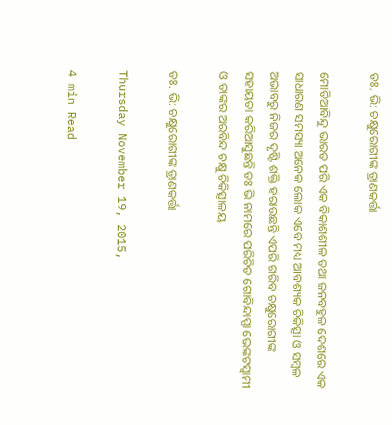ଡଃ. ଭି: ଚକ୍ଷୁରୋଗୀଙ୍କ ତ୍ରାଣକର୍ତ୍ତା

ମୋତିଆବିନ୍ଦୁ ଭାରତ ପରି ଏକ ବିକାଶଶୀଳ ତଥା ଜନବହୁଳ ଦେଶରେ ଏକ ସାଧାରଣ ସମସ୍ୟା ଅନେକ ଲୋକ ଏବେ ମଧ୍ୟ ଆବଶ୍ୟକ ଚିକିତ୍ସା ଓ ସମ୍ବଳ ଅଭାବରୁ ନିଜର ଦୃଷ୍ଟି ଶକ୍ତି ହରାଉଛନ୍ତି ଏପରି ଗରିବ ଚକ୍ଷୁରୋଗୀଙ୍କ ସହାୟତା କରିଆସୁଛନ୍ତି ଡଃ ଭି ନାମରେ ପରିଚିତ ଗୋବିନ୍ଦାପ୍ପା ଭେଙ୍କଟସ୍ଵାମୀ ଓ ତାଙ୍କର ଅରବିନ୍ଦ ଚକ୍ଷୁ ଚିକିତ୍ସାଳୟ

ଡଃ. ଭି: ଚକ୍ଷୁରୋଗୀଙ୍କ ତ୍ରାଣକର୍ତ୍ତା

Thursday November 19, 2015,

4 min Read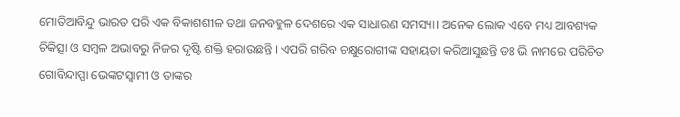ମୋତିଆବିନ୍ଦୁ ଭାରତ ପରି ଏକ ବିକାଶଶୀଳ ତଥା ଜନବହୁଳ ଦେଶରେ ଏକ ସାଧାରଣ ସମସ୍ୟା। ଅନେକ ଲୋକ ଏବେ ମଧ୍ୟ ଆବଶ୍ୟକ ଚିକିତ୍ସା ଓ ସମ୍ବଳ ଅଭାବରୁ ନିଜର ଦୃଷ୍ଟି ଶକ୍ତି ହରାଉଛନ୍ତି । ଏପରି ଗରିବ ଚକ୍ଷୁରୋଗୀଙ୍କ ସହାୟତା କରିଆସୁଛନ୍ତି ଡଃ ଭି ନାମରେ ପରିଚିତ ଗୋବିନ୍ଦାପ୍ପା ଭେଙ୍କଟସ୍ଵାମୀ ଓ ତାଙ୍କର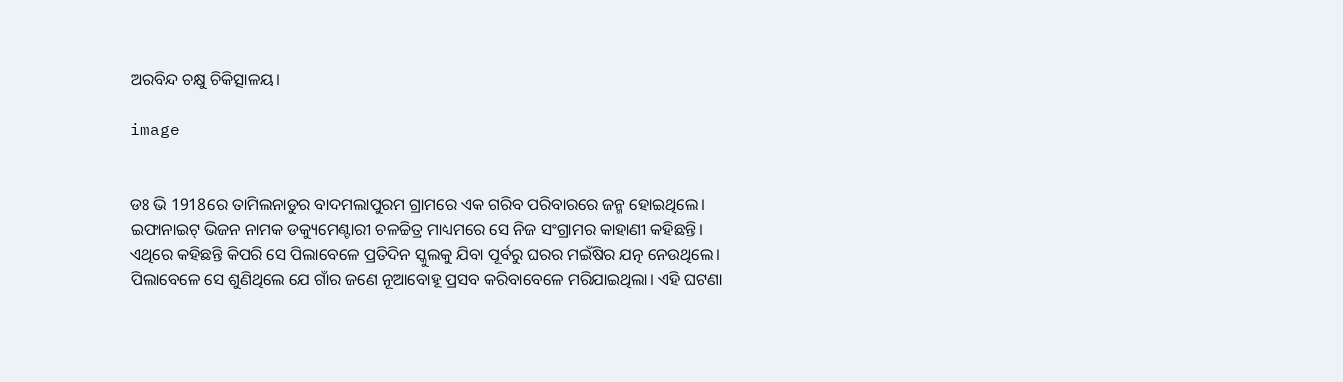ଅରବିନ୍ଦ ଚକ୍ଷୁ ଚିକିତ୍ସାଳୟ।

image


ଡଃ ଭି 1918ରେ ତାମିଲନାଡୁର ବାଦମଲାପୁରମ ଗ୍ରାମରେ ଏକ ଗରିବ ପରିବାରରେ ଜନ୍ମ ହୋଇଥିଲେ। ଇଫାନାଇଟ୍ ଭିଜନ ନାମକ ଡକ୍ୟୁମେଣ୍ଟାରୀ ଚଳଚ୍ଚିତ୍ର ମାଧ୍ୟମରେ ସେ ନିଜ ସଂଗ୍ରାମର କାହାଣୀ କହିଛନ୍ତି। ଏଥିରେ କହିଛନ୍ତି କିପରି ସେ ପିଲାବେଳେ ପ୍ରତିଦିନ ସ୍କୁଲକୁ ଯିବା ପୂର୍ବରୁ ଘରର ମଇଁଷିର ଯତ୍ନ ନେଉଥିଲେ। ପିଲାବେଳେ ସେ ଶୁଣିଥିଲେ ଯେ ଗାଁର ଜଣେ ନୂଆବୋହୂ ପ୍ରସବ କରିବାବେଳେ ମରିଯାଇଥିଲା। ଏହି ଘଟଣା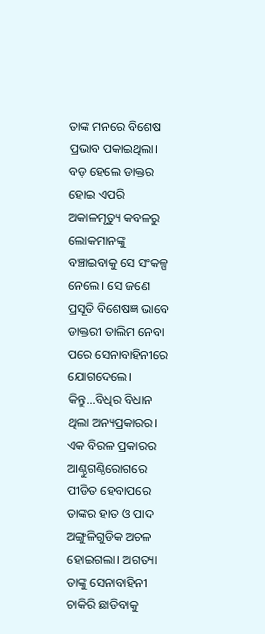ତାଙ୍କ ମନରେ ବିଶେଷ ପ୍ରଭାବ ପକାଇଥିଲା। ବଡ଼ ହେଲେ ଡାକ୍ତର ହୋଇ ଏପରି ଅକାଳମୃତ୍ୟୁ କବଳରୁ ଲୋକମାନଙ୍କୁ ବଞ୍ଚାଇବାକୁ ସେ ସଂକଳ୍ପ ନେଲେ। ସେ ଜଣେ ପ୍ରସୂତି ବିଶେଷଜ୍ଞ ଭାବେ ଡାକ୍ତରୀ ତାଲିମ ନେବା ପରେ ସେନାବାହିନୀରେ ଯୋଗଦେଲେ। କିନ୍ତୁ...ବିଧିର ବିଧାନ ଥିଲା ଅନ୍ୟପ୍ରକାରର। ଏକ ବିରଳ ପ୍ରକାରର ଆଣ୍ଠୁଗଣ୍ଠିରୋଗରେ ପୀଡିତ ହେବାପରେ ତାଙ୍କର ହାତ ଓ ପାଦ ଅଙ୍ଗୁଳିଗୁଡିକ ଅଚଳ ହୋଇଗଲା। ଅଗତ୍ୟା ତାଙ୍କୁ ସେନାବାହିନୀ ଚାକିରି ଛାଡିବାକୁ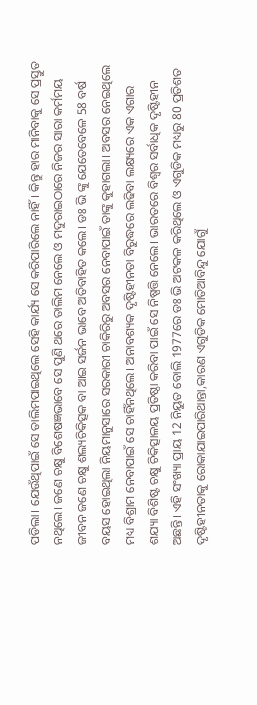ପଡିଲା। ଯେଉଁଥିପାଇଁ ସେ ତାଲିମପାଇଥିଲେ ସେହି କାର୍ଯ୍ୟ ସେ କରିପାରିଲେ ନାହିଁ। କିନ୍ତୁ ହାର ମାନିବାକୁ ସେ ପ୍ରସ୍ତୁତ ନଥିଲେ। ଜଣେ ଚକ୍ଷୁ ବିଶେଷଜ୍ଞଭାବେ ସେ ପୁଣି ଥରେ ତାଲିମ ନେଲେ ଓ ମଦୁରାଇଠାରେ ନିଜର ସାରା କର୍ମମୟ ଜୀବନ ଜଣେ ଚକ୍ଷୁ ଶଲ୍ୟଚିକିତ୍ସକ ବା ଆଇ ସର୍ଜନ ଭାବେ ଅତିବାହିତ କଲେ। ଡଃ ଭି ଙ୍କୁ ଯେତେବେଳେ 58 ବର୍ଷ ବୟସ ହୋଇଥିଲା ନିୟମାନୁସାରେ ସରକାରୀ ଚାକିରିରୁ ଅବସର ନେବାପାଇଁ ତାଙ୍କୁ କୁହାଗଲା। ଅବସର ନେଇଥିଲେ ମଧ୍ୟ ବିଶ୍ରାମ ନେବାପାଇଁ ସେ ଚାହିଁନଥିଲେ। ଅନାବଶ୍ୟକ ଦୃଷ୍ଟିହୀନତା ବିରୁଦ୍ଧରେ ଲଢିବା ଲକ୍ଷ୍ୟରେ ଏକ ଏଗାର ଶଯ୍ୟା ବିଶିଷ୍ଟ ଚକ୍ଷୁ ଚିକିତ୍ସାଳୟ ପ୍ରତିଷ୍ଠା କରିବା ପାଇଁ ସେ ନିଷ୍ପତ୍ତି ନେଲେ। ଭାରତରେ ବିଶ୍ଵର ସର୍ବାଧିକ ଦୃଷ୍ଟିହୀନ ଅଛନ୍ତି। ଏହି ସଂଖ୍ୟା ପ୍ରାୟ 12 ନିୟୁତ ବୋଲି 1977ରେ ଡଃ ଭି ଅଟକଳ କରିଥିଲେ ଓ ଏଗୁଡିକ ମଧ୍ୟରୁ 80 ପ୍ରତିଶତ ଦୃଷ୍ଟିହୀନତାକୁ ରୋକାଯାଇପାରିଥାନ୍ତା,କାରଣ ଏଗୁଡିକ ମୋତିଆବିନ୍ଦୁ ଯୋଗୁଁ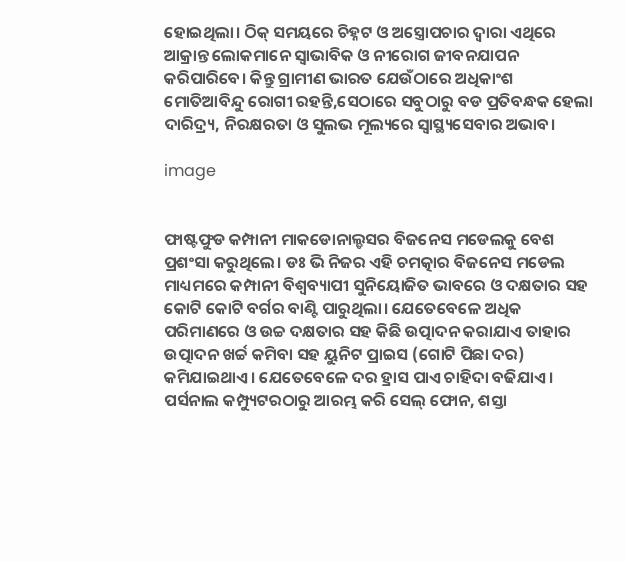ହୋଇଥିଲା। ଠିକ୍ ସମୟରେ ଚିହ୍ନଟ ଓ ଅସ୍ତ୍ରୋପଚାର ଦ୍ଵାରା ଏଥିରେ ଆକ୍ରାନ୍ତ ଲୋକମାନେ ସ୍ଵାଭାବିକ ଓ ନୀରୋଗ ଜୀବନଯାପନ କରିପାରିବେ। କିନ୍ତୁ ଗ୍ରାମୀଣ ଭାରତ ଯେଉଁଠାରେ ଅଧିକାଂଶ ମୋତିଆବିନ୍ଦୁ ରୋଗୀ ରହନ୍ତି,ସେଠାରେ ସବୁଠାରୁ ବଡ ପ୍ରତିବନ୍ଧକ ହେଲା ଦାରିଦ୍ର୍ୟ, ନିରକ୍ଷରତା ଓ ସୁଲଭ ମୂଲ୍ୟରେ ସ୍ଵାସ୍ଥ୍ୟସେବାର ଅଭାବ।

image


ଫାଷ୍ଟଫୁଡ କମ୍ପାନୀ ମାକଡୋନାଲ୍ଡସର ବିଜନେସ ମଡେଲକୁ ବେଶ ପ୍ରଶଂସା କରୁଥିଲେ। ଡଃ ଭି ନିଜର ଏହି ଚମତ୍କାର ବିଜନେସ ମଡେଲ ମାଧ୍ୟମରେ କମ୍ପାନୀ ବିଶ୍ଵବ୍ୟାପୀ ସୁନିୟୋଜିତ ଭାବରେ ଓ ଦକ୍ଷତାର ସହ କୋଟି କୋଟି ବର୍ଗର ବାଣ୍ଟି ପାରୁଥିଲା। ଯେତେବେଳେ ଅଧିକ ପରିମାଣରେ ଓ ଉଚ୍ଚ ଦକ୍ଷତାର ସହ କିଛି ଉତ୍ପାଦନ କରାଯାଏ ତାହାର ଉତ୍ପାଦନ ଖର୍ଚ୍ଚ କମିବା ସହ ୟୁନିଟ ପ୍ରାଇସ (ଗୋଟି ପିଛା ଦର) କମିଯାଇଥାଏ। ଯେତେବେଳେ ଦର ହ୍ରାସ ପାଏ ଚାହିଦା ବଢିଯାଏ। ପର୍ସନାଲ କମ୍ପ୍ୟୁଟରଠାରୁ ଆରମ୍ଭ କରି ସେଲ୍ ଫୋନ, ଶସ୍ତା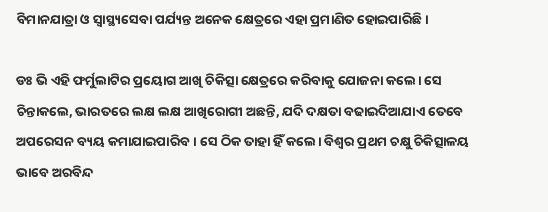ବିମାନଯାତ୍ରା ଓ ସ୍ଵାସ୍ଥ୍ୟସେବା ପର୍ଯ୍ୟନ୍ତ ଅନେକ କ୍ଷେତ୍ରରେ ଏହା ପ୍ରମାଣିତ ହୋଇପାରିଛି।

ଡଃ ଭି ଏହି ଫର୍ମୁଲାଟିର ପ୍ରୟୋଗ ଆଖି ଚିକିତ୍ସା କ୍ଷେତ୍ରରେ କରିବାକୁ ଯୋଜନା କଲେ। ସେ ଚିନ୍ତାକଲେ, ଭାରତରେ ଲକ୍ଷ ଲକ୍ଷ ଆଖିରୋଗୀ ଅଛନ୍ତି, ଯଦି ଦକ୍ଷତା ବଢାଇଦିଆଯାଏ ତେବେ ଅପରେସନ ବ୍ୟୟ କମାଯାଇପାରିବ। ସେ ଠିକ ତାହା ହିଁ କଲେ। ବିଶ୍ଵର ପ୍ରଥମ ଚକ୍ଷୁ ଚିକିତ୍ସାଳୟ ଭାବେ ଅରବିନ୍ଦ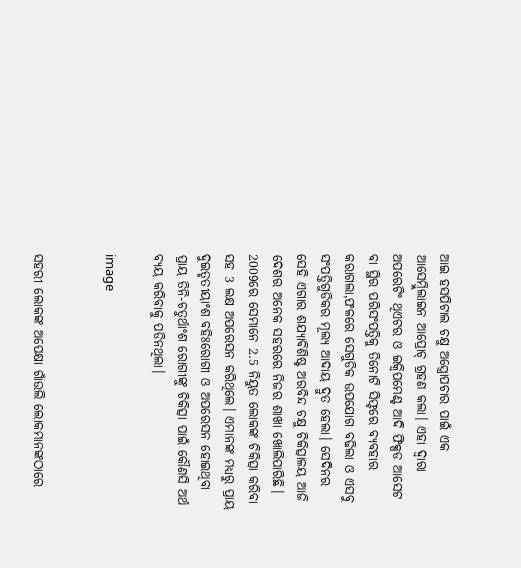ଆଇ ହସପିଟାଲ ଚକ୍ଷୁ ଅସ୍ତ୍ରୋପଚାର ପାଇଁ ଏକ ଆସେମ୍ବ୍ଲିଲାଇନ ଆପ୍ରୋଚ୍ ଗ୍ରହଣ କଲା। ଏହା ଦ୍ଵାରା ଅପରେଟିଂ ଥିଏଟର ଓ ଇକ୍ବିପମେଣ୍ଟ ଆଦି ଫିକ୍ସଡ ଆସେଟ ବା ସ୍ଥିର ପରିସଂପତ୍ତିକୁ ତିନୋଟି ସିଫ୍ଟରେ ବ୍ୟବହାର କରାଗଲା,ଫଳରେ ସେଗୁଡିକ ଉପଯୋଗ ବଢିଲା ଓ ଏସବୁ ସଂପତ୍ତିଗୁଡିକର ମୂଲ୍ୟ ଆଦାୟ ଦ୍ରୁତ ହେଲା। ସେଦିନର ସେହି ଏଗାର ଶଯ୍ୟାବିଶିଷ୍ଟ ଅରବିନ୍ଦ ଚକ୍ଷୁ ଚିକିତ୍ସାଳୟ ଆଜି ଦେଶର ଅନେକ ସହରରେ ନିଜର ଶାଖା ଖୋଲିପାରିଛି। 2009ରେ ସେମାନେ 2.5 ନିୟୁତ ଲୋକଙ୍କ ଚିକିତ୍ସା କରିବା ସହ 3 ଲକ୍ଷ ଅପରେସନ କରିଥିଲେ। ଏମାନଙ୍କ ମଧ୍ୟରୁ ପ୍ରାୟ ଦୁଇତୃତୀୟାଂଶ ବହିଃରୋଗୀ ଓ ଅପରେସନ ହୋଇଥିବା ପ୍ରାୟ ତିନି-ଚତୁର୍ଥାଂଶ ରୋଗୀଙ୍କୁ ଚିକିତ୍ସା ପାଇଁ କୌଣସି ଅର୍ଥ ବ୍ୟୟ କରିବାକୁ ପଡିନଥିଲା।

image


ସହରୀ ଲୋକଙ୍କ ଅପେକ୍ଷା ଗାଁଉଲି ଲୋକମାନଙ୍କଠାରେ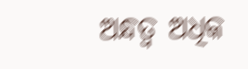ଅନ୍ଧତ୍ଵ ଅଧିକ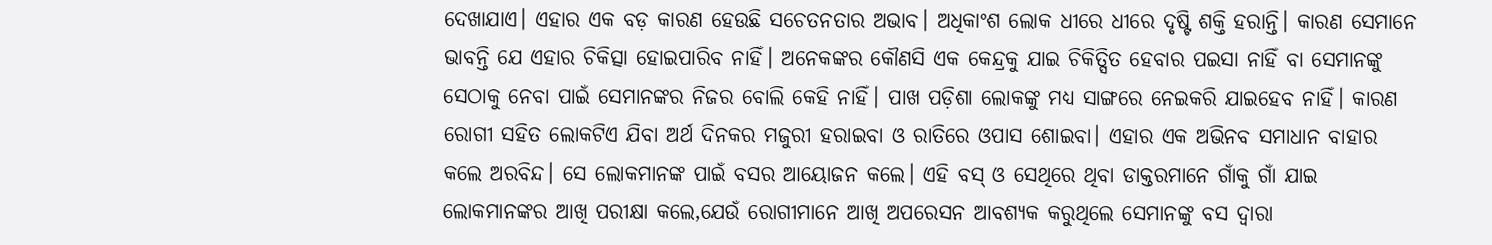ଦେଖାଯାଏ। ଏହାର ଏକ ବଡ଼ କାରଣ ହେଉଛି ସଚେତନତାର ଅଭାବ। ଅଧିକାଂଶ ଲୋକ ଧୀରେ ଧୀରେ ଦୃଷ୍ଟି ଶକ୍ତି ହରାନ୍ତି। କାରଣ ସେମାନେ ଭାବନ୍ତି ଯେ ଏହାର ଚିକିତ୍ସା ହୋଇପାରିବ ନାହିଁ। ଅନେକଙ୍କର କୌଣସି ଏକ କେନ୍ଦ୍ରକୁ ଯାଇ ଚିକିତ୍ସିତ ହେବାର ପଇସା ନାହିଁ ବା ସେମାନଙ୍କୁ ସେଠାକୁ ନେବା ପାଇଁ ସେମାନଙ୍କର ନିଜର ବୋଲି କେହି ନାହିଁ। ପାଖ ପଡ଼ିଶା ଲୋକଙ୍କୁ ମଧ୍ୟ ସାଙ୍ଗରେ ନେଇକରି ଯାଇହେବ ନାହିଁ। କାରଣ ରୋଗୀ ସହିତ ଲୋକଟିଏ ଯିବା ଅର୍ଥ ଦିନକର ମଜୁରୀ ହରାଇବା ଓ ରାତିରେ ଓପାସ ଶୋଇବା। ଏହାର ଏକ ଅଭିନବ ସମାଧାନ ବାହାର କଲେ ଅରବିନ୍ଦ। ସେ ଲୋକମାନଙ୍କ ପାଇଁ ବସର ଆୟୋଜନ କଲେ। ଏହି ବସ୍ ଓ ସେଥିରେ ଥିବା ଡାକ୍ତରମାନେ ଗାଁକୁ ଗାଁ ଯାଇ ଲୋକମାନଙ୍କର ଆଖି ପରୀକ୍ଷା କଲେ,ଯେଉଁ ରୋଗୀମାନେ ଆଖି ଅପରେସନ ଆବଶ୍ୟକ କରୁଥିଲେ ସେମାନଙ୍କୁ ବସ ଦ୍ଵାରା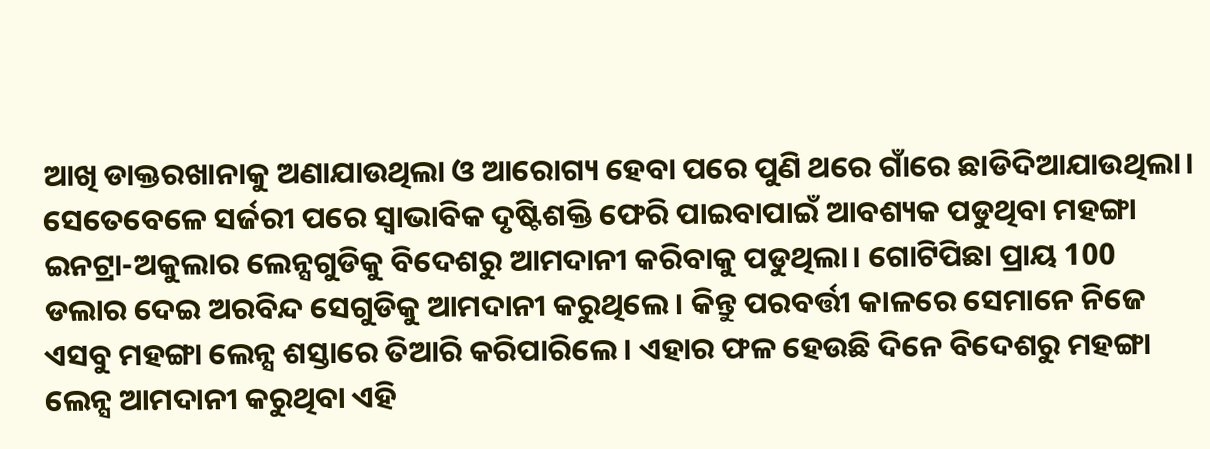ଆଖି ଡାକ୍ତରଖାନାକୁ ଅଣାଯାଉଥିଲା ଓ ଆରୋଗ୍ୟ ହେବା ପରେ ପୁଣି ଥରେ ଗାଁରେ ଛାଡିଦିଆଯାଉଥିଲା। ସେତେବେଳେ ସର୍ଜରୀ ପରେ ସ୍ଵାଭାବିକ ଦୃଷ୍ଟିଶକ୍ତି ଫେରି ପାଇବାପାଇଁ ଆବଶ୍ୟକ ପଡୁଥିବା ମହଙ୍ଗା ଇନଟ୍ରା-ଅକୁଲାର ଲେନ୍ସଗୁଡିକୁ ବିଦେଶରୁ ଆମଦାନୀ କରିବାକୁ ପଡୁଥିଲା। ଗୋଟିପିଛା ପ୍ରାୟ 100 ଡଲାର ଦେଇ ଅରବିନ୍ଦ ସେଗୁଡିକୁ ଆମଦାନୀ କରୁଥିଲେ। କିନ୍ତୁ ପରବର୍ତ୍ତୀ କାଳରେ ସେମାନେ ନିଜେ ଏସବୁ ମହଙ୍ଗା ଲେନ୍ସ ଶସ୍ତାରେ ତିଆରି କରିପାରିଲେ। ଏହାର ଫଳ ହେଉଛି ଦିନେ ବିଦେଶରୁ ମହଙ୍ଗା ଲେନ୍ସ ଆମଦାନୀ କରୁଥିବା ଏହି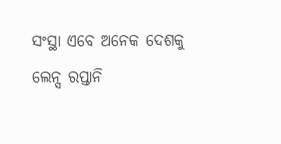ସଂସ୍ଥା ଏବେ ଅନେକ ଦେଶକୁ ଲେନ୍ସ ରପ୍ତାନି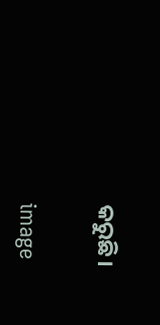କରୁଛି।

image